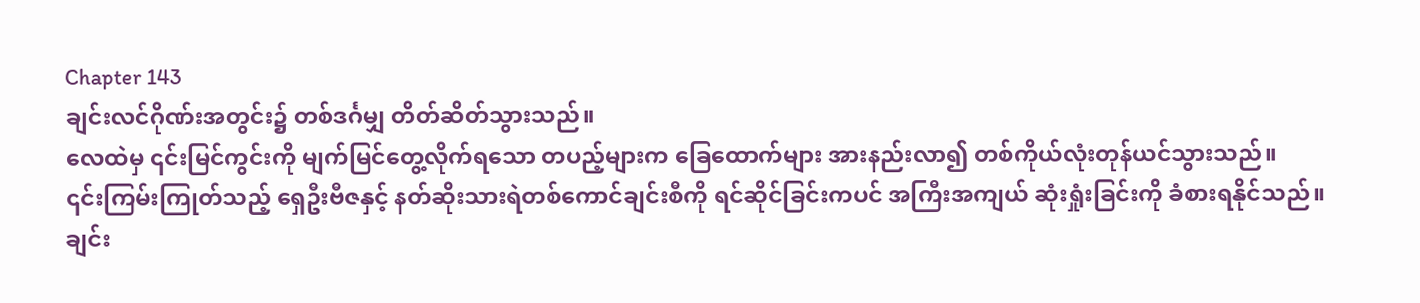Chapter 143
ချင်းလင်ဂိုဏ်းအတွင်း၌ တစ်ဒင်္ဂမျှ တိတ်ဆိတ်သွားသည်။
လေထဲမှ ၎င်းမြင်ကွင်းကို မျက်မြင်တွေ့လိုက်ရသော တပည့်များက ခြေထောက်များ အားနည်းလာ၍ တစ်ကိုယ်လုံးတုန်ယင်သွားသည်။
၎င်းကြမ်းကြုတ်သည့် ရှေဦးဗီဇနှင့် နတ်ဆိုးသားရဲတစ်ကောင်ချင်းစီကို ရင်ဆိုင်ခြင်းကပင် အကြီးအကျယ် ဆုံးရှုံးခြင်းကို ခံစားရနိုင်သည်။
ချင်း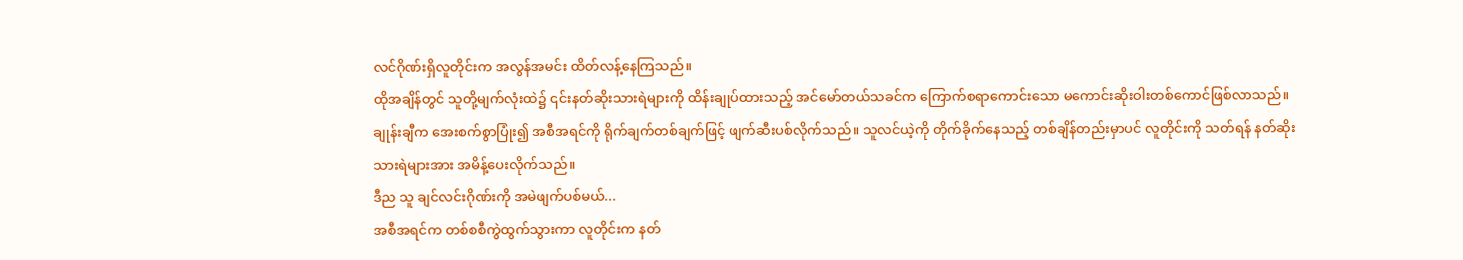လင်ဂိုဏ်းရှိလူတိုင်းက အလွန်အမင်း ထိတ်လန့်နေကြသည်။
ထိုအချိန်တွင် သူတို့မျက်လုံးထဲ၌ ၎င်းနတ်ဆိုးသားရဲများကို ထိန်းချုပ်ထားသည့် အင်မော်တယ်သခင်က ကြောက်စရာကောင်းသော မကောင်းဆိုးဝါးတစ်ကောင်ဖြစ်လာသည်။
ချုန်းချီက အေးစက်စွာပြုံး၍ အစီအရင်ကို ရိုက်ချက်တစ်ချက်ဖြင့် ဖျက်ဆီးပစ်လိုက်သည်။ သူလင်ယဲ့ကို တိုက်ခိုက်နေသည့် တစ်ချိန်တည်းမှာပင် လူတိုင်းကို သတ်ရန် နတ်ဆိုးသားရဲများအား အမိန့်ပေးလိုက်သည်။
ဒီည သူ ချင်လင်းဂိုဏ်းကို အမဲဖျက်ပစ်မယ်...
အစီအရင်က တစ်စစီကွဲထွက်သွားကာ လူတိုင်းက နတ်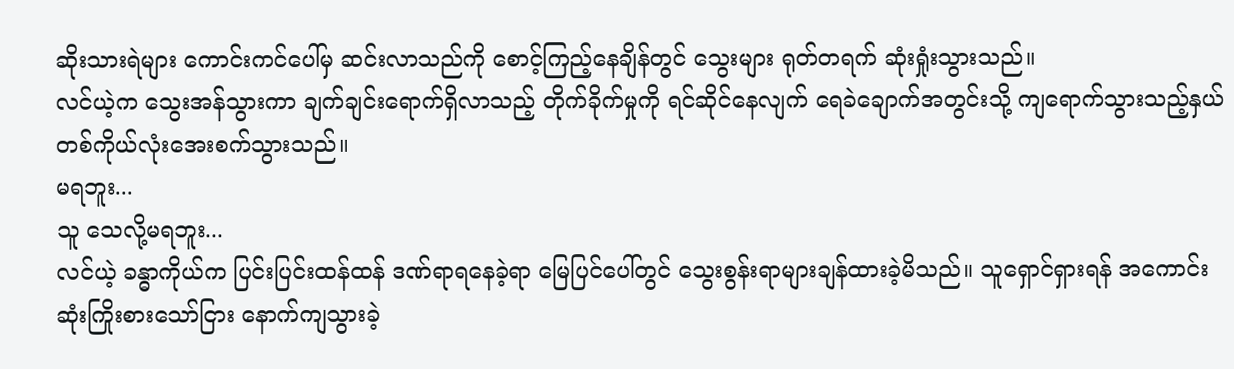ဆိုးသားရဲများ ကောင်းကင်ပေါ်မှ ဆင်းလာသည်ကို စောင့်ကြည့်နေချိန်တွင် သွေးများ ရုတ်တရက် ဆုံးရှုံးသွားသည်။
လင်ယဲ့က သွေးအန်သွားကာ ချက်ချင်းရောက်ရှိလာသည့် တိုက်ခိုက်မှုကို ရင်ဆိုင်နေလျက် ရေခဲချောက်အတွင်းသို့ ကျရောက်သွားသည့်နှယ် တစ်ကိုယ်လုံးအေးစက်သွားသည်။
မရဘူး...
သူ သေလို့မရဘူး...
လင်ယဲ့ ခန္ဓာကိုယ်က ပြင်းပြင်းထန်ထန် ဒဏ်ရာရနေခဲ့ရာ မြေပြင်ပေါ်တွင် သွေးစွန်းရာများချန်ထားခဲ့မိသည်။ သူရှောင်ရှားရန် အကောင်းဆုံးကြိုးစားသော်ငြား နောက်ကျသွားခဲ့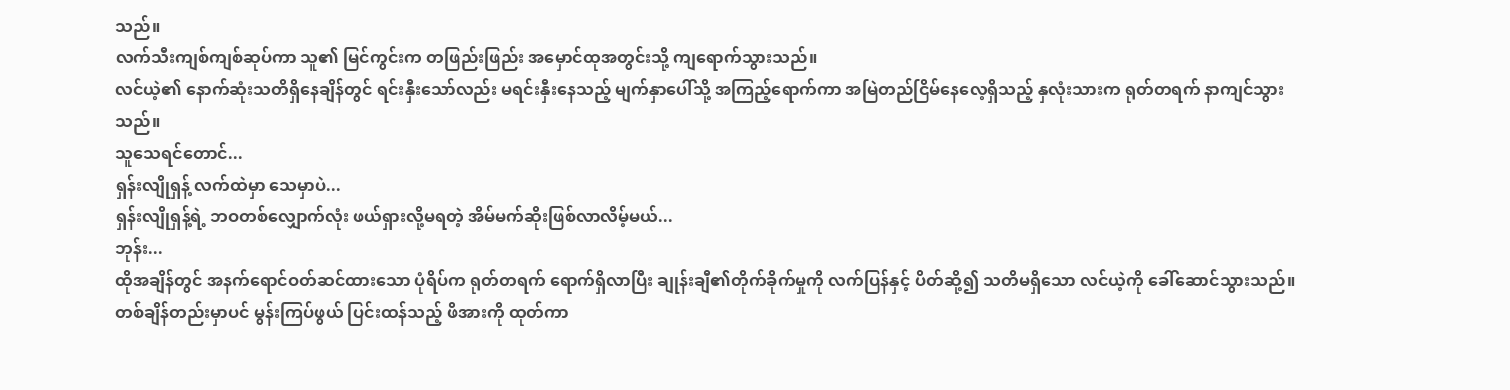သည်။
လက်သီးကျစ်ကျစ်ဆုပ်ကာ သူ၏ မြင်ကွင်းက တဖြည်းဖြည်း အမှောင်ထုအတွင်းသို့ ကျရောက်သွားသည်။
လင်ယဲ့၏ နောက်ဆုံးသတိရှိနေချိန်တွင် ရင်းနှီးသော်လည်း မရင်းနှီးနေသည့် မျက်နှာပေါ်သို့ အကြည့်ရောက်ကာ အမြဲတည်ငြိမ်နေလေ့ရှိသည့် နှလုံးသားက ရုတ်တရက် နာကျင်သွားသည်။
သူသေရင်တောင်...
ရှန်းလျိုရှန့် လက်ထဲမှာ သေမှာပဲ...
ရှန်းလျိုရှန့်ရဲ့ ဘဝတစ်လျှောက်လုံး ဖယ်ရှားလို့မရတဲ့ အိမ်မက်ဆိုးဖြစ်လာလိမ့်မယ်...
ဘုန်း...
ထိုအချိန်တွင် အနက်ရောင်ဝတ်ဆင်ထားသော ပုံရိပ်က ရုတ်တရက် ရောက်ရှိလာပြီး ချုန်းချီ၏တိုက်ခိုက်မှုကို လက်ပြန်နှင့် ပိတ်ဆို့၍ သတိမရှိသော လင်ယဲ့ကို ခေါ်ဆောင်သွားသည်။ တစ်ချိန်တည်းမှာပင် မွန်းကြပ်ဖွယ် ပြင်းထန်သည့် ဖိအားကို ထုတ်ကာ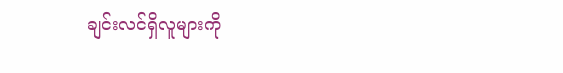ချင်းလင်ရှိလူများကို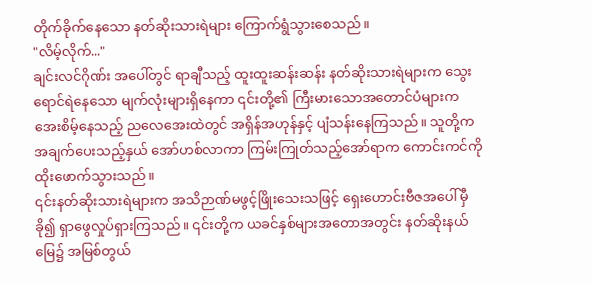တိုက်ခိုက်နေသော နတ်ဆိုးသားရဲများ ကြောက်ရွံသွားစေသည်။
"လိမ့်လိုက်..."
ချင်းလင်ဂိုဏ်း အပေါ်တွင် ရာချီသည့် ထူးထူးဆန်းဆန်း နတ်ဆိုးသားရဲများက သွေးရောင်ရဲနေသော မျက်လုံးများရှိနေကာ ၎င်းတို့၏ ကြီးမားသောအတောင်ပံများက အေးစိမ့်နေသည့် ညလေအေးထဲတွင် အရှိန်အဟုန်နှင့် ပျံသန်းနေကြသည်။ သူတို့က အချက်ပေးသည့်နှယ် အော်ဟစ်လာကာ ကြမ်းကြုတ်သည့်အော်ရာက ကောင်းကင်ကို ထိုးဖောက်သွားသည်။
၎င်းနတ်ဆိုးသားရဲများက အသိဉာဏ်မဖွင့်ဖြိုးသေးသဖြင့် ရှေးဟောင်းဗီဇအပေါ်မှီခို၍ ရှာဖွေလှုပ်ရှားကြသည်။ ၎င်းတို့က ယခင်နှစ်များအတောအတွင်း နတ်ဆိုးနယ်မြေ၌ အမြစ်တွယ်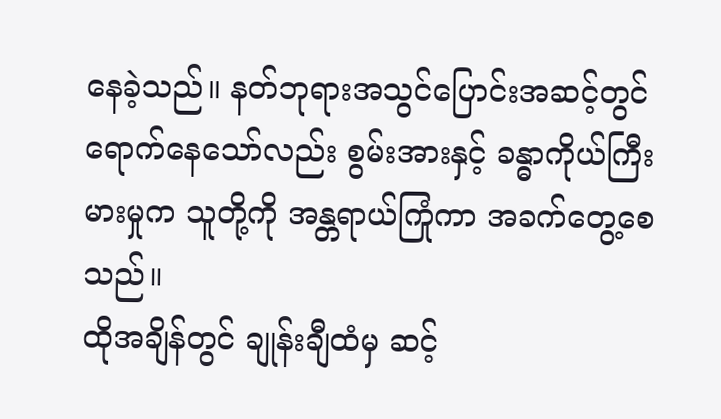နေခဲ့သည်။ နတ်ဘုရားအသွင်ပြောင်းအဆင့်တွင် ရောက်နေသော်လည်း စွမ်းအားနှင့် ခန္ဓာကိုယ်ကြီးမားမှုက သူတို့ကို အန္တရာယ်ကြုံကာ အခက်တွေ့စေသည်။
ထိုအချိန်တွင် ချုန်းချီထံမှ ဆင့်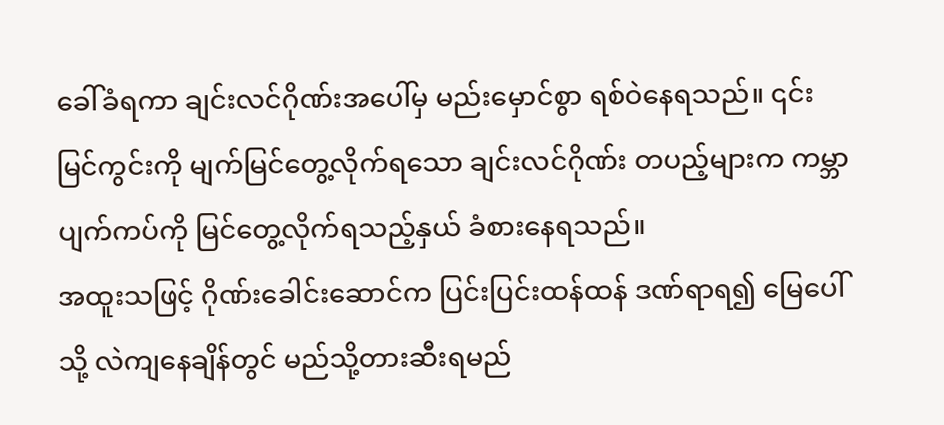ခေါ်ခံရကာ ချင်းလင်ဂိုဏ်းအပေါ်မှ မည်းမှောင်စွာ ရစ်ဝဲနေရသည်။ ၎င်းမြင်ကွင်းကို မျက်မြင်တွေ့လိုက်ရသော ချင်းလင်ဂိုဏ်း တပည့်များက ကမ္ဘာပျက်ကပ်ကို မြင်တွေ့လိုက်ရသည့်နှယ် ခံစားနေရသည်။
အထူးသဖြင့် ဂိုဏ်းခေါင်းဆောင်က ပြင်းပြင်းထန်ထန် ဒဏ်ရာရ၍ မြေပေါ်သို့ လဲကျနေချိန်တွင် မည်သို့တားဆီးရမည်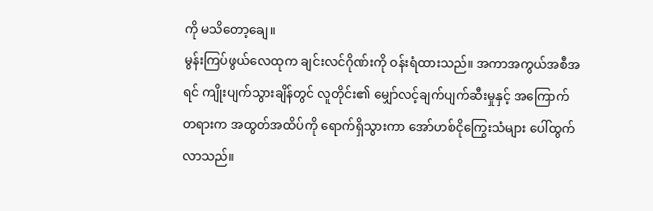ကို မသိတော့ချေ။
မွန်းကြပ်ဖွယ်လေထုက ချင်းလင်ဂိုဏ်းကို ဝန်းရံထားသည်။ အကာအကွယ်အစီအရင် ကျိုးပျက်သွားချိန်တွင် လူတိုင်း၏ မျှော်လင့်ချက်ပျက်ဆီးမှုနှင့် အကြောက်တရားက အထွတ်အထိပ်ကို ရောက်ရှိသွားကာ အော်ဟစ်ငိုကြွေးသံများ ပေါ်ထွက်လာသည်။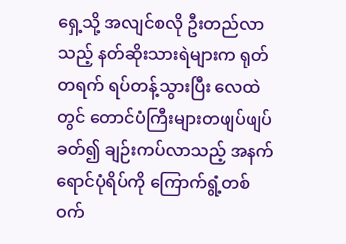ရှေ့သို့ အလျင်စလို ဦးတည်လာသည့် နတ်ဆိုးသားရဲများက ရုတ်တရက် ရပ်တန့်သွားပြီး လေထဲတွင် တောင်ပံကြီးများတဖျပ်ဖျပ်ခတ်၍ ချဉ်းကပ်လာသည့် အနက်ရောင်ပုံရိပ်ကို ကြောက်ရွံ့တစ်ဝက်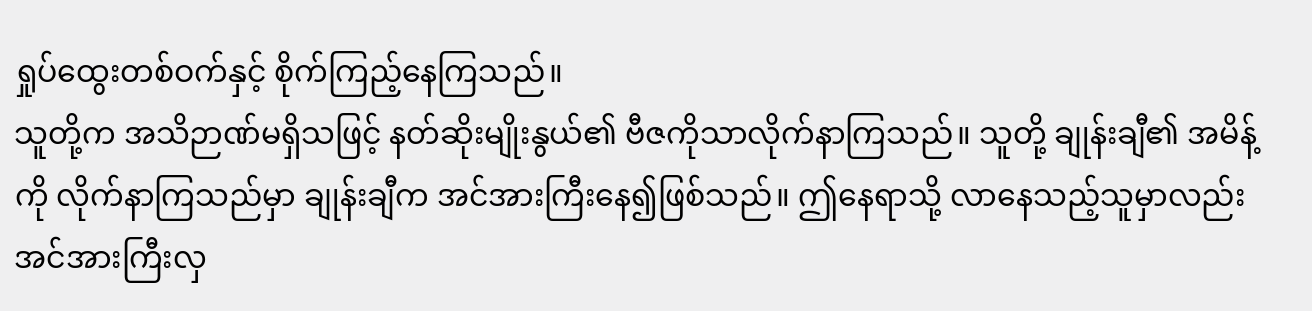ရှုပ်ထွေးတစ်ဝက်နှင့် စိုက်ကြည့်နေကြသည်။
သူတို့က အသိဉာဏ်မရှိသဖြင့် နတ်ဆိုးမျိုးနွယ်၏ ဗီဇကိုသာလိုက်နာကြသည်။ သူတို့ ချုန်းချီ၏ အမိန့်ကို လိုက်နာကြသည်မှာ ချုန်းချီက အင်အားကြီးနေ၍ဖြစ်သည်။ ဤနေရာသို့ လာနေသည့်သူမှာလည်း အင်အားကြီးလှ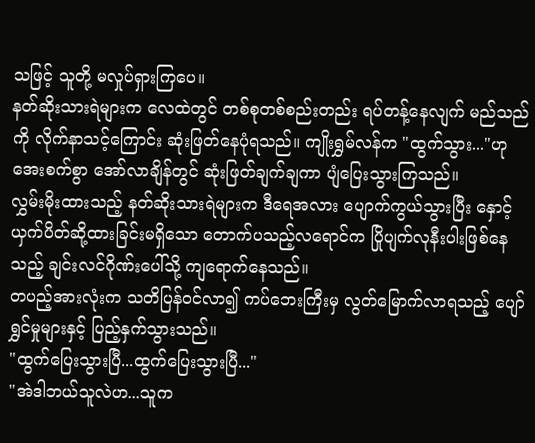သဖြင့် သူတို့ မလှုပ်ရှားကြပေ။
နတ်ဆိုးသားရဲများက လေထဲတွင် တစ်စုတစ်စည်းတည်း ရပ်တန့်နေလျက် မည်သည်ကို လိုက်နာသင့်ကြောင်း ဆုံးဖြတ်နေပုံရသည်။ ကျိုးရွှမ်လန်က "ထွက်သွား..."ဟု အေးစက်စွာ အော်လာချိန်တွင် ဆုံးဖြတ်ချက်ချကာ ပျံပြေးသွားကြသည်။
လွှမ်းမိုးထားသည့် နတ်ဆိုးသားရဲများက ဒီရေအလား ပျောက်ကွယ်သွားပြီး နှောင့်ယှက်ပိတ်ဆို့ထားခြင်းမရှိသော တောက်ပသည့်လရောင်က ပြိုပျက်လုနီးပါးဖြစ်နေသည့် ချင်းလင်ဂိုဏ်းပေါ်သို့ ကျရောက်နေသည်။
တပည့်အားလုံးက သတိပြန်ဝင်လာ၍ ကပ်ဘေးကြီးမှ လွတ်မြောက်လာရသည့် ပျော်ရွှင်မှုများနှင့် ပြည့်နှက်သွားသည်။
"ထွက်ပြေးသွားပြီ...ထွက်ပြေးသွားပြီ..."
"အဲဒါဘယ်သူလဲဟ...သူက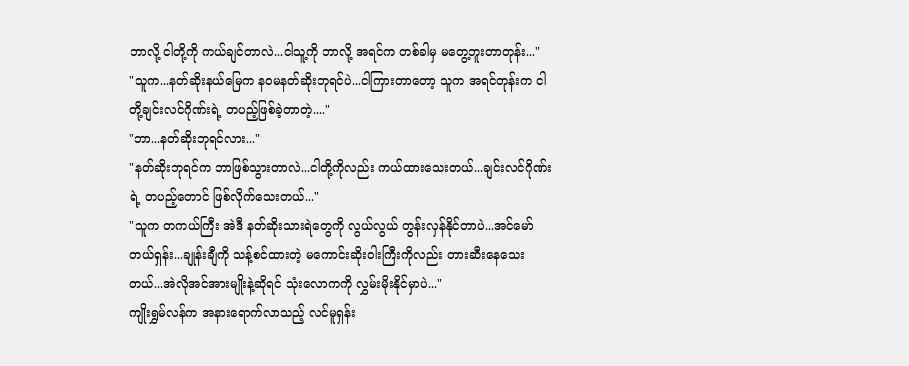ဘာလို့ ငါတို့ကို ကယ်ချင်တာလဲ...ငါသူ့ကို ဘာလို့ အရင်က တစ်ခါမှ မတွေ့ဘူးတာတုန်း..."
"သူက...နတ်ဆိုးနယ်မြေက နဝမနတ်ဆိုးဘုရင်ပဲ...ငါကြားတာတော့ သူက အရင်တုန်းက ငါတို့ချင်းလင်ဂိုဏ်းရဲ့ တပည့်ဖြစ်ခဲ့တာတဲ့...."
"ဘာ...နတ်ဆိုးဘုရင်လား..."
"နတ်ဆိုးဘုရင်က ဘာဖြစ်သွားတာလဲ...ငါတို့ကိုလည်း ကယ်ထားသေးတယ်...ချင်းလင်ဂိုဏ်းရဲ့ တပည့်တောင် ဖြစ်လိုက်သေးတယ်..."
"သူက တကယ်ကြီး အဲဒီ နတ်ဆိုးသားရဲတွေကို လွယ်လွယ် တွန်းလှန်နိုင်တာပဲ...အင်မော်တယ်ရှန်း...ချုန်းချီကို သန့်စင်ထားတဲ့ မကောင်းဆိုးဝါးကြီးကိုလည်း တားဆီးနေသေးတယ်...အဲလိုအင်အားမျိုးနဲ့ဆိုရင် သုံးလောကကို လွှမ်းမိုးနိုင်မှာပဲ..."
ကျိုးရွှမ်လန်က အနားရောက်လာသည့် လင်မူရှန်း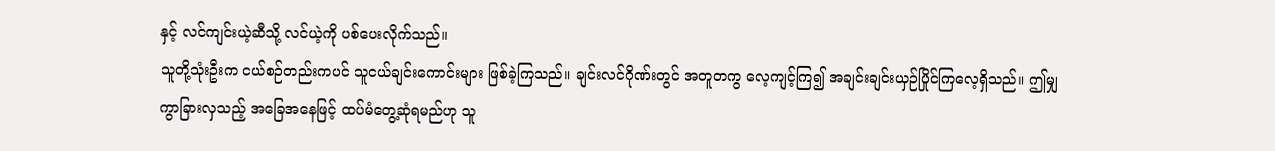နှင့် လင်ကျင်းယဲ့ဆီသို့ လင်ယဲ့ကို ပစ်ပေးလိုက်သည်။
သူတို့သုံးဦးက ငယ်စဉ်တည်းကပင် သူငယ်ချင်းကောင်းများ ဖြစ်ခဲ့ကြသည်။ ချင်းလင်ဂိုဏ်းတွင် အတူတကွ လေ့ကျင့်ကြ၍ အချင်းချင်းယှဉ်ပြိုင်ကြလေ့ရှိသည်။ ဤမျှ ကွာခြားလှသည့် အခြေအနေဖြင့် ထပ်မံတွေ့ဆုံရမည်ဟု သူ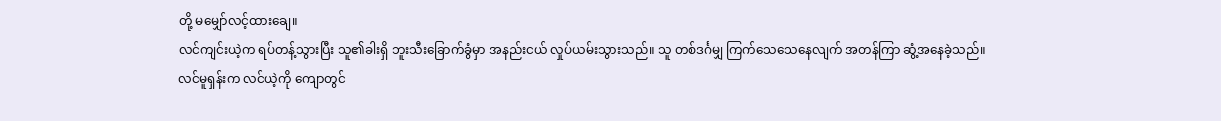တို့ မမျှော်လင့်ထားချေ။
လင်ကျင်းယဲ့က ရပ်တန့်သွားပြီး သူ၏ခါးရှိ ဘူးသီးခြောက်ခွံမှာ အနည်းငယ် လှုပ်ယမ်းသွားသည်။ သူ တစ်ဒင်္ဂမျှ ကြက်သေသေနေလျက် အတန်ကြာ ဆွံ့အနေခဲ့သည်။
လင်မူရှန်းက လင်ယဲ့ကို ကျောတွင်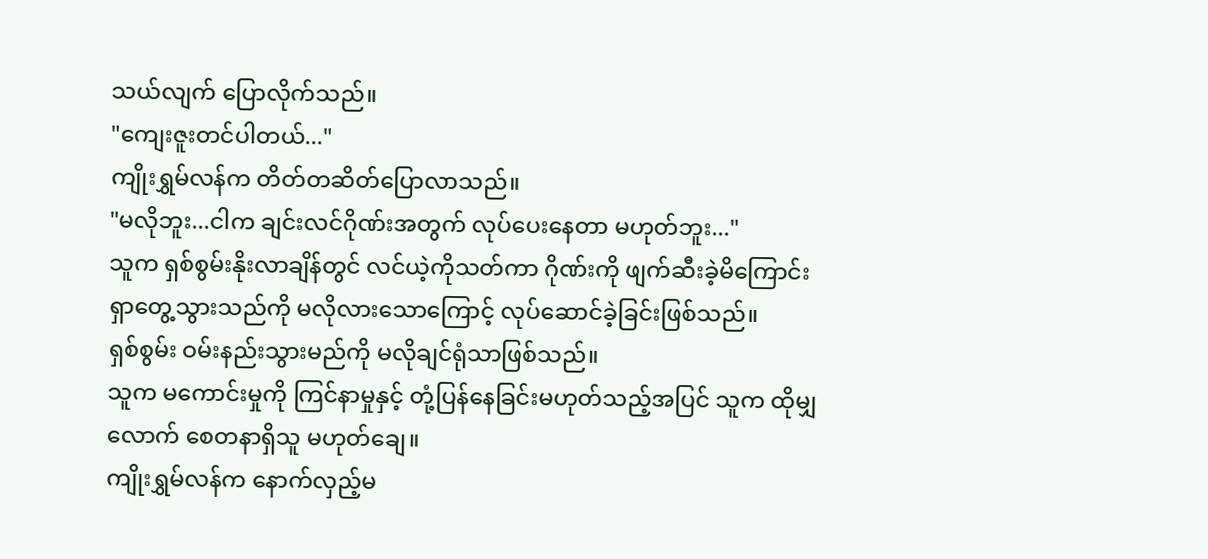သယ်လျက် ပြောလိုက်သည်။
"ကျေးဇူးတင်ပါတယ်..."
ကျိုးရွှမ်လန်က တိတ်တဆိတ်ပြောလာသည်။
"မလိုဘူး...ငါက ချင်းလင်ဂိုဏ်းအတွက် လုပ်ပေးနေတာ မဟုတ်ဘူး..."
သူက ရှစ်စွမ်းနိုးလာချိန်တွင် လင်ယဲ့ကိုသတ်ကာ ဂိုဏ်းကို ဖျက်ဆီးခဲ့မိကြောင်း ရှာတွေ့သွားသည်ကို မလိုလားသောကြောင့် လုပ်ဆောင်ခဲ့ခြင်းဖြစ်သည်။
ရှစ်စွမ်း ဝမ်းနည်းသွားမည်ကို မလိုချင်ရုံသာဖြစ်သည်။
သူက မကောင်းမှုကို ကြင်နာမှုနှင့် တုံ့ပြန်နေခြင်းမဟုတ်သည့်အပြင် သူက ထိုမျှလောက် စေတနာရှိသူ မဟုတ်ချေ။
ကျိုးရွှမ်လန်က နောက်လှည့်မ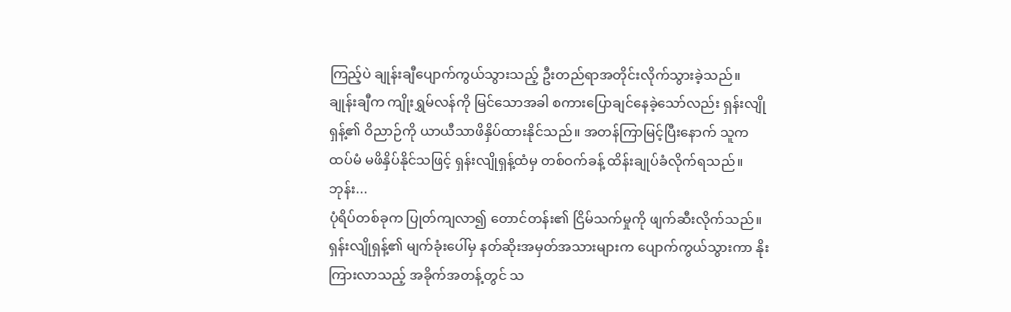ကြည့်ပဲ ချုန်းချီပျောက်ကွယ်သွားသည့် ဦးတည်ရာအတိုင်းလိုက်သွားခဲ့သည်။
ချုန်းချီက ကျိုးရွှမ်လန်ကို မြင်သောအခါ စကားပြောချင်နေခဲ့သော်လည်း ရှန်းလျိုရှန့်၏ ဝိညာဉ်ကို ယာယီသာဖိနှိပ်ထားနိုင်သည်။ အတန်ကြာမြင့်ပြီးနောက် သူက ထပ်မံ မဖိနှိပ်နိုင်သဖြင့် ရှန်းလျိုရှန့်ထံမှ တစ်ဝက်ခန့် ထိန်းချုပ်ခံလိုက်ရသည်။
ဘုန်း...
ပုံရိပ်တစ်ခုက ပြုတ်ကျလာ၍ တောင်တန်း၏ ငြိမ်သက်မှုကို ဖျက်ဆီးလိုက်သည်။
ရှန်းလျိုရှန့်၏ မျက်ခုံးပေါ်မှ နတ်ဆိုးအမှတ်အသားများက ပျောက်ကွယ်သွားကာ နိုးကြားလာသည့် အခိုက်အတန့်တွင် သ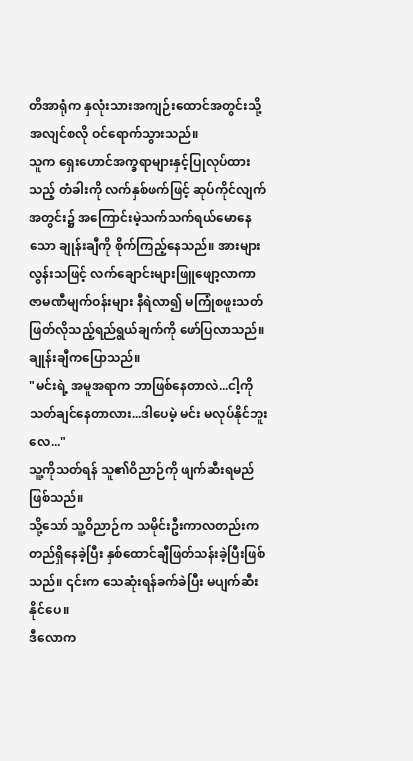တိအာရုံက နှလုံးသားအကျဉ်းထောင်အတွင်းသို့ အလျင်စလို ဝင်ရောက်သွားသည်။
သူက ရှေးဟောင်အက္ခရာများနှင့်ပြုလုပ်ထားသည့် တံခါးကို လက်နှစ်ဖက်ဖြင့် ဆုပ်ကိုင်လျက် အတွင်း၌ အကြောင်းမဲ့သက်သက်ရယ်မောနေသော ချုန်းချီကို စိုက်ကြည့်နေသည်။ အားများလွန်းသဖြင့် လက်ချောင်းများဖြူဖျော့လာကာ ဇာမဏီမျက်ဝန်းများ နီရဲလာ၍ မကြုံစဖူးသတ်ဖြတ်လိုသည့်ရည်ရွယ်ချက်ကို ဖော်ပြလာသည်။
ချုန်းချီကပြောသည်။
"မင်းရဲ့ အမူအရာက ဘာဖြစ်နေတာလဲ...ငါ့ကို သတ်ချင်နေတာလား...ဒါပေမဲ့ မင်း မလုပ်နိုင်ဘူးလေ..."
သူ့ကိုသတ်ရန် သူ၏ဝိညာဉ်ကို ဖျက်ဆီးရမည်ဖြစ်သည်။
သို့သော် သူ့ဝိညာဉ်က သမိုင်းဦးကာလတည်းက တည်ရှိနေခဲ့ပြီး နှစ်ထောင်ချီဖြတ်သန်းခဲ့ပြီးဖြစ်သည်။ ၎င်းက သေဆုံးရန်ခက်ခဲပြီး မပျက်ဆီးနိုင်ပေ။
ဒီလောက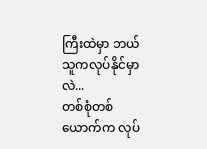ကြီးထဲမှာ ဘယ်သူကလုပ်နိုင်မှာလဲ...
တစ်စုံတစ်ယောက်က လုပ်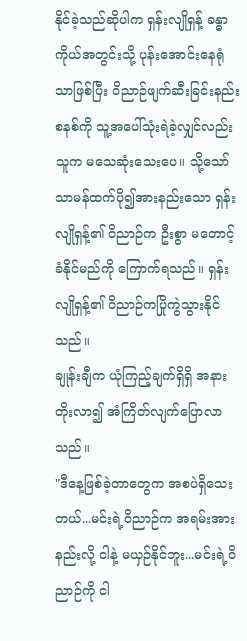နိုင်ခဲ့သည်ဆိုပါက ရှန်းလျိုရှန့် ခန္ဓာကိုယ်အတွင်းသို့ ပုန်းအောင်းနေရုံသာဖြစ်ပြီး ဝိညာဉ်ဖျက်ဆီးခြင်းနည်းစနစ်ကို သူ့အပေါ်သုံးရဲခဲ့လျှင်လည်း သူက မသေဆုံးသေးပေ။ သို့သော် သာမန်ထက်ပို၍အားနည်းသော ရှန်းလျိုရှန့်၏ ဝိညာဉ်က ဦးစွာ မတောင့်ခံနိုင်မည်ကို ကြောက်ရသည်။ ရှန်းလျိုရှန့်၏ ဝိညာဉ်ကပြိုကွဲသွားနိုင်သည်။
ချုန်းချီက ယုံကြည့်ချက်ရှိရှိ အနားတိုးလာ၍ အံကြိတ်လျက်ပြောလာသည်။
"ဒီနေ့ဖြစ်ခဲ့တာတွေက အစပဲရှိသေးတယ်...မင်းရဲ့ဝိညာဉ်က အရမ်းအားနည်းလို့ ငါနဲ့ မယှဉ်နိုင်ဘူး...မင်းရဲ့ဝိညာဉ်ကို ငါ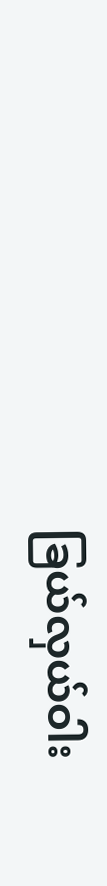ခြယ်လှယ်ဝါး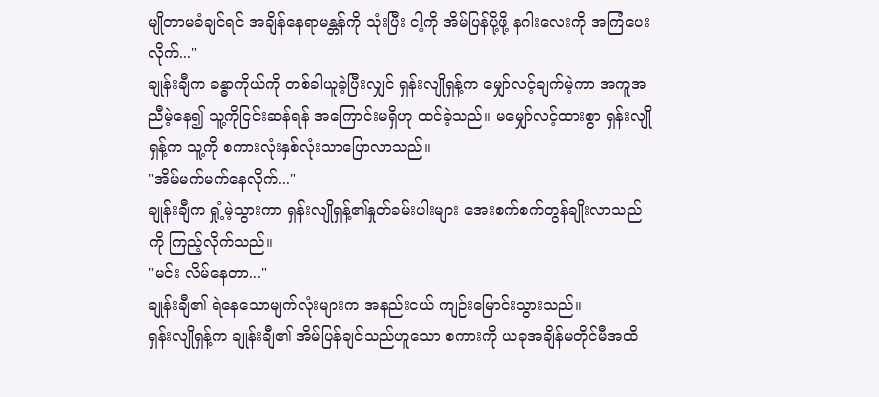မျိုတာမခံချင်ရင် အချိန်နေရာမန္တန်ကို သုံးပြီး ငါ့ကို အိမ်ပြန်ပို့ဖို့ နဂါးလေးကို အကြံပေးလိုက်..."
ချုန်းချီက ခန္ဓာကိုယ်ကို တစ်ခါယူခဲ့ပြီးလျှင် ရှန်းလျိုရှန့်က မျှော်လင့်ချက်မဲ့ကာ အကူအညီမဲ့နေ၍ သူ့ကိုငြင်းဆန်ရန် အကြောင်းမရှိဟု ထင်ခဲ့သည်။ မမျှော်လင့်ထားစွာ ရှန်းလျိုရှန့်က သူ့ကို စကားလုံးနှစ်လုံးသာပြောလာသည်။
"အိမ်မက်မက်နေလိုက်..."
ချုန်းချီက ရှုံ့မဲ့သွားကာ ရှန်းလျိုရှန့်၏နှုတ်ခမ်းပါးများ အေးစက်စက်တွန်ချိုးလာသည်ကို ကြည့်လိုက်သည်။
"မင်း လိမ်နေတာ..."
ချုန်းချီ၏ ရဲနေသောမျက်လုံးများက အနည်းငယ် ကျဉ်းမြောင်းသွားသည်။
ရှန်းလျိုရှန့်က ချုန်းချီ၏ အိမ်ပြန်ချင်သည်ဟူသော စကားကို ယခုအချိန်မတိုင်မီအထိ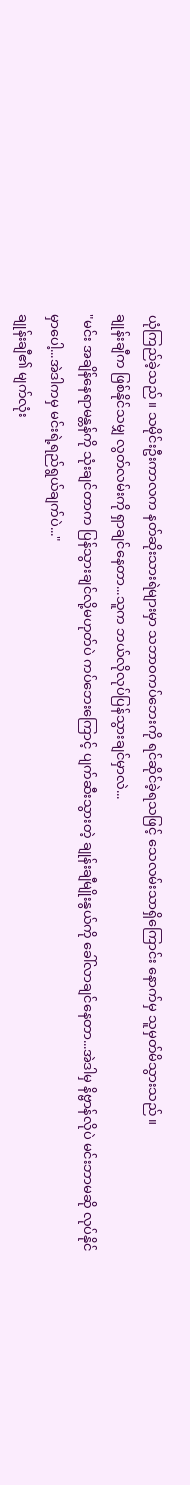ယုံကြည်ခဲ့သည်။ သမိုင်းဦးကာလက နတ်ဆိုးသားရဲများမှာ သဘာဝကပ်ဘေးကို ရင်ဆိုင်ခဲ့ရသဖြင့် သေလမ်းသာရှိကြောင်း နောက်မှ သူမှတ်မိသွားသည်။
ချုန်းချီက ဖြစ်နိုင်သမျှ လွတ်လမ်းကို ရှာချင်နေတာ...သူက ဘယ်လိုလုပ်ပြန်သွားချင်မှာလဲ...
"မင်း အချိန်နေရာမန္တန်ကို သုံးချင်တာက ပြန်သွားချင်လို့မဟုတ်ပဲ ကပ်ဘေးကြောင့် ပျက်ဆီးသွားတဲ့ ချုန်းချီမျိုးနွယ်ကို ခေါ်လာချင်နေတာ...အဲဒါမှ နိဗ္ဗာန်လိုပဲ မင်းဘာမဆို လုပ်နိုင်မှာပေါ့...အဲဒါကမှ မင်းရဲ့ရည်ရွယ်ချက်ပဲ..."
ချုန်းချီ၏ မျက်လုံး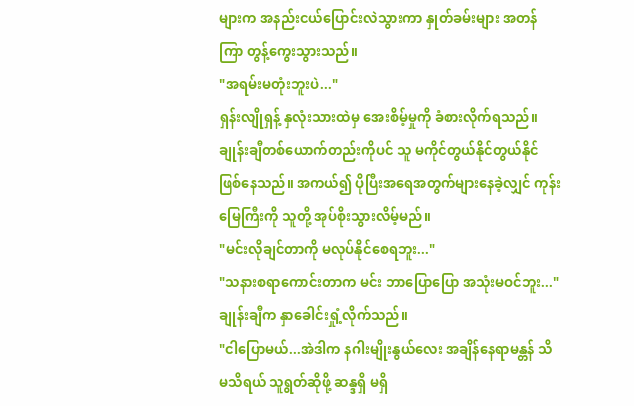များက အနည်းငယ်ပြောင်းလဲသွားကာ နှုတ်ခမ်းများ အတန်ကြာ တွန့်ကွေးသွားသည်။
"အရမ်းမတုံးဘူးပဲ..."
ရှန်းလျိုရှန့် နှလုံးသားထဲမှ အေးစိမ့်မှုကို ခံစားလိုက်ရသည်။ ချုန်းချီတစ်ယောက်တည်းကိုပင် သူ မကိုင်တွယ်နိုင်တွယ်နိုင်ဖြစ်နေသည်။ အကယ်၍ ပိုပြီးအရေအတွက်များနေခဲ့လျှင် ကုန်းမြေကြီးကို သူတို့ အုပ်စိုးသွားလိမ့်မည်။
"မင်းလိုချင်တာကို မလုပ်နိုင်စေရဘူး..."
"သနားစရာကောင်းတာက မင်း ဘာပြောပြော အသုံးမဝင်ဘူး..."
ချုန်းချီက နှာခေါင်းရှုံ့လိုက်သည်။
"ငါပြောမယ်...အဲဒါက နဂါးမျိုးနွယ်လေး အချိန်နေရာမန္တန် သိ မသိရယ် သူရွတ်ဆိုဖို့ ဆန္ဒရှိ မရှိ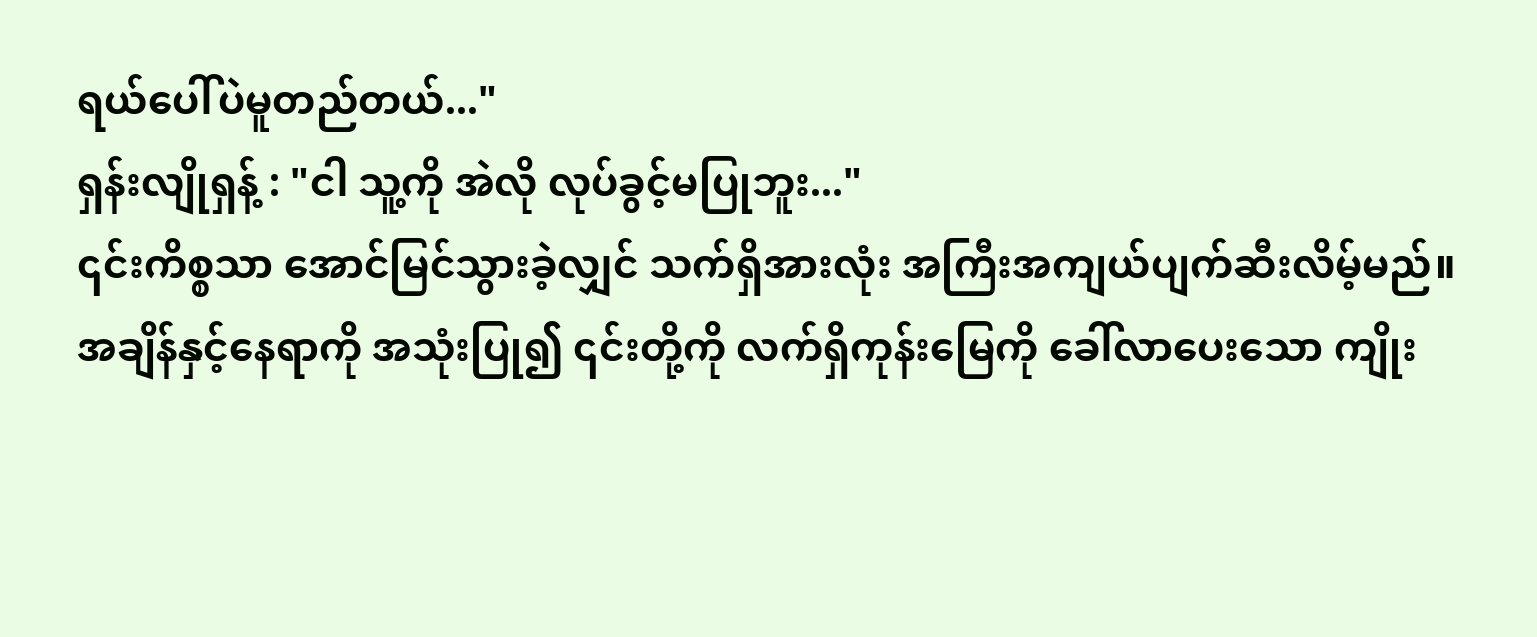ရယ်ပေါ်ပဲမူတည်တယ်..."
ရှန်းလျိုရှန့် : "ငါ သူ့ကို အဲလို လုပ်ခွင့်မပြုဘူး..."
၎င်းကိစ္စသာ အောင်မြင်သွားခဲ့လျှင် သက်ရှိအားလုံး အကြီးအကျယ်ပျက်ဆီးလိမ့်မည်။ အချိန်နှင့်နေရာကို အသုံးပြု၍ ၎င်းတို့ကို လက်ရှိကုန်းမြေကို ခေါ်လာပေးသော ကျိုး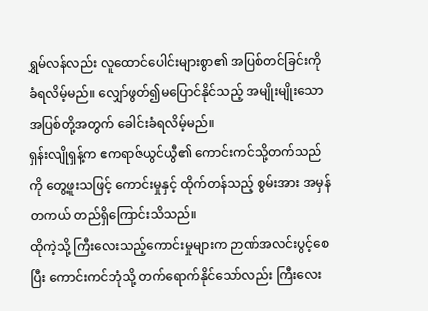ရွှမ်လန်လည်း လူထောင်ပေါင်းများစွာ၏ အပြစ်တင်ခြင်းကို ခံရလိမ့်မည်။ လျှော်ဖွတ်၍မပြောင်နိုင်သည့် အမျိုးမျိုးသော အပြစ်တို့အတွက် ခေါင်းခံရလိမ့်မည်။
ရှန်းလျိုရှန့်က ဧကရာဇ်ယွင်ယွီ၏ ကောင်းကင်သို့တက်သည်ကို တွေ့ဖူးသဖြင့် ကောင်းမှုနှင့် ထိုက်တန်သည့် စွမ်းအား အမှန်တကယ် တည်ရှိကြောင်းသိသည်။
ထိုကဲ့သို့ ကြီးလေးသည့်ကောင်းမှုများက ဉာဏ်အလင်းပွင့်စေပြီး ကောင်းကင်ဘုံသို့ တက်ရောက်နိုင်သော်လည်း ကြီးလေး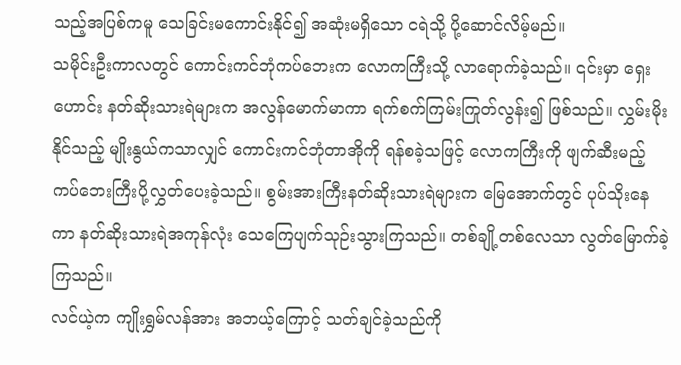သည့်အပြစ်ကမူ သေခြင်းမကောင်းနိုင်၍ အဆုံးမရှိသော ငရဲသို့ ပို့ဆောင်လိမ့်မည်။
သမိုင်းဦးကာလတွင် ကောင်းကင်ဘုံကပ်ဘေးက လောကကြီးသို့ လာရောက်ခဲ့သည်။ ၎င်းမှာ ရှေးဟောင်း နတ်ဆိုးသားရဲများက အလွန်မောက်မာကာ ရက်စက်ကြမ်းကြုတ်လွန်း၍ ဖြစ်သည်။ လွှမ်းမိုးနိုင်သည့် မျိုးနွယ်ကသာလျှင် ကောင်းကင်ဘုံတာအိုကို ရန်စခဲ့သဖြင့် လောကကြီးကို ဖျက်ဆီးမည့် ကပ်ဘေးကြီးပို့လွှတ်ပေးခဲ့သည်။ စွမ်းအားကြီးနတ်ဆိုးသားရဲများက မြေအောက်တွင် ပုပ်သိုးနေကာ နတ်ဆိုးသားရဲအကုန်လုံး သေကြေပျက်သုဉ်းသွားကြသည်။ တစ်ချို့တစ်လေသာ လွတ်မြောက်ခဲ့ကြသည်။
လင်ယဲ့က ကျိုးရွှမ်လန်အား အဘယ့်ကြောင့် သတ်ချင်ခဲ့သည်ကို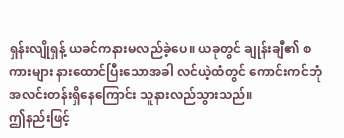ရှန်းလျိုရှန့် ယခင်ကနားမလည်ခဲ့ပေ။ ယခုတွင် ချုန်းချီ၏ စကားများ နားထောင်ပြီးသောအခါ လင်ယဲ့ထံတွင် ကောင်းကင်ဘုံအလင်းတန်းရှိနေကြောင်း သူနားလည်သွားသည်။
ဤနည်းဖြင့်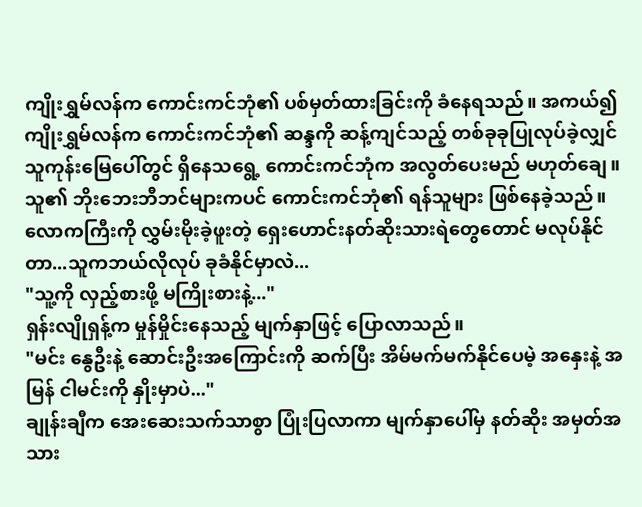ကျိုးရွှမ်လန်က ကောင်းကင်ဘုံ၏ ပစ်မှတ်ထားခြင်းကို ခံနေရသည်။ အကယ်၍ ကျိုးရွှမ်လန်က ကောင်းကင်ဘုံ၏ ဆန္ဒကို ဆန့်ကျင်သည့် တစ်ခုခုပြုလုပ်ခဲ့လျှင် သူကုန်းမြေပေါ်တွင် ရှိနေသရွေ့ ကောင်းကင်ဘုံက အလွတ်ပေးမည် မဟုတ်ချေ။
သူ၏ ဘိုးဘေးဘီဘင်များကပင် ကောင်းကင်ဘုံ၏ ရန်သူများ ဖြစ်နေခဲ့သည်။
လောကကြီးကို လွှမ်းမိုးခဲ့ဖူးတဲ့ ရှေးဟောင်းနတ်ဆိုးသားရဲတွေတောင် မလုပ်နိုင်တာ...သူကဘယ်လိုလုပ် ခုခံနိုင်မှာလဲ...
"သူ့ကို လှည့်စားဖို့ မကြိုးစားနဲ့..."
ရှန်းလျိုရှန့်က မှုန်မှိုင်းနေသည့် မျက်နှာဖြင့် ပြောလာသည်။
"မင်း နွေဦးနဲ့ ဆောင်းဦးအကြောင်းကို ဆက်ပြီး အိမ်မက်မက်နိုင်ပေမဲ့ အနှေးနဲ့ အမြန် ငါမင်းကို နှိုးမှာပဲ..."
ချုန်းချီက အေးဆေးသက်သာစွာ ပြုံးပြလာကာ မျက်နှာပေါ်မှ နတ်ဆိုး အမှတ်အသား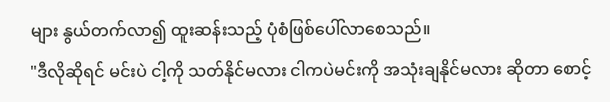များ နွယ်တက်လာ၍ ထူးဆန်းသည့် ပုံစံဖြစ်ပေါ်လာစေသည်။
"ဒီလိုဆိုရင် မင်းပဲ ငါ့ကို သတ်နိုင်မလား ငါကပဲမင်းကို အသုံးချနိုင်မလား ဆိုတာ စောင့်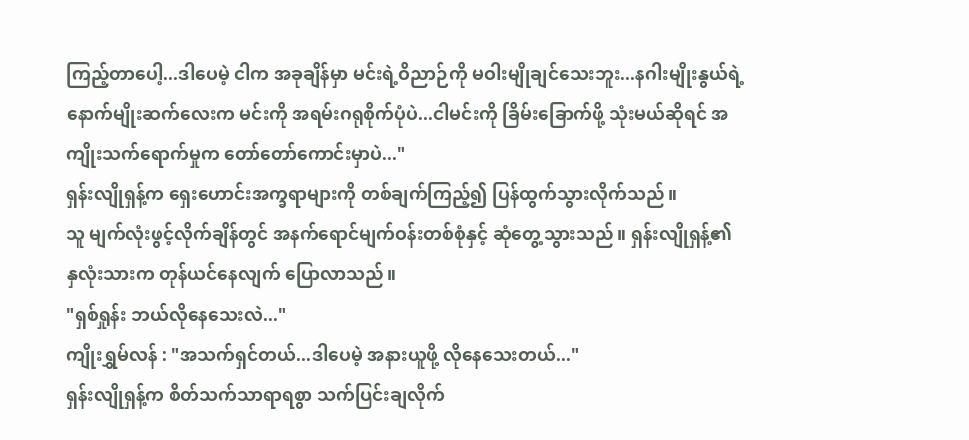ကြည့်တာပေါ့...ဒါပေမဲ့ ငါက အခုချိန်မှာ မင်းရဲ့ဝိညာဉ်ကို မဝါးမျိုချင်သေးဘူး...နဂါးမျိုးနွယ်ရဲ့ နောက်မျိုးဆက်လေးက မင်းကို အရမ်းဂရုစိုက်ပုံပဲ...ငါမင်းကို ခြိမ်းခြောက်ဖို့ သုံးမယ်ဆိုရင် အကျိုးသက်ရောက်မှုက တော်တော်ကောင်းမှာပဲ..."
ရှန်းလျိုရှန့်က ရှေးဟောင်းအက္ခရာများကို တစ်ချက်ကြည့်၍ ပြန်ထွက်သွားလိုက်သည်။
သူ မျက်လုံးဖွင့်လိုက်ချိန်တွင် အနက်ရောင်မျက်ဝန်းတစ်စုံနှင့် ဆုံတွေ့သွားသည်။ ရှန်းလျိုရှန့်၏ နှလုံးသားက တုန်ယင်နေလျက် ပြောလာသည်။
"ရှစ်ရှုန်း ဘယ်လိုနေသေးလဲ..."
ကျိုးရွှမ်လန် : "အသက်ရှင်တယ်...ဒါပေမဲ့ အနားယူဖို့ လိုနေသေးတယ်..."
ရှန်းလျိုရှန့်က စိတ်သက်သာရာရစွာ သက်ပြင်းချလိုက်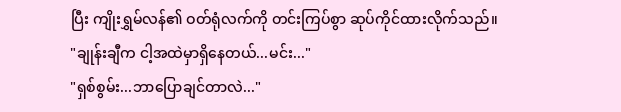ပြီး ကျိုးရွှမ်လန်၏ ဝတ်ရုံလက်ကို တင်းကြပ်စွာ ဆုပ်ကိုင်ထားလိုက်သည်။
"ချုန်းချီက ငါ့အထဲမှာရှိနေတယ်...မင်း..."
"ရှစ်စွမ်း...ဘာပြောချင်တာလဲ..."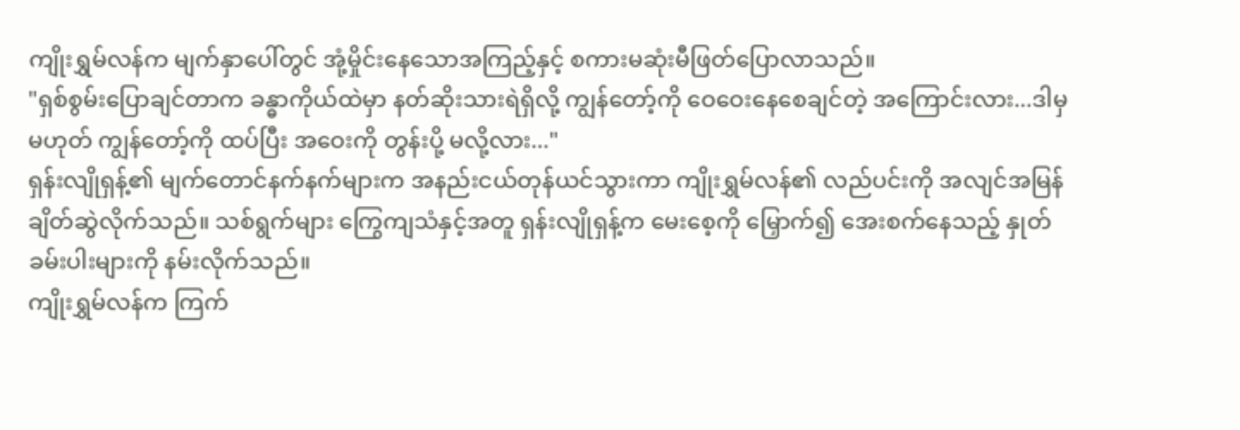ကျိုးရွှမ်လန်က မျက်နှာပေါ်တွင် အုံ့မှိုင်းနေသောအကြည့်နှင့် စကားမဆုံးမီဖြတ်ပြောလာသည်။
"ရှစ်စွမ်းပြောချင်တာက ခန္ဓာကိုယ်ထဲမှာ နတ်ဆိုးသားရဲရှိလို့ ကျွန်တော့်ကို ဝေဝေးနေစေချင်တဲ့ အကြောင်းလား...ဒါမှမဟုတ် ကျွန်တော့်ကို ထပ်ပြီး အဝေးကို တွန်းပို့ မလို့လား..."
ရှန်းလျိုရှန့်၏ မျက်တောင်နက်နက်များက အနည်းငယ်တုန်ယင်သွားကာ ကျိုးရွှမ်လန်၏ လည်ပင်းကို အလျင်အမြန်ချိတ်ဆွဲလိုက်သည်။ သစ်ရွက်များ ကြွေကျသံနှင့်အတူ ရှန်းလျိုရှန့်က မေးစေ့ကို မြှောက်၍ အေးစက်နေသည့် နှုတ်ခမ်းပါးများကို နမ်းလိုက်သည်။
ကျိုးရွှမ်လန်က ကြက်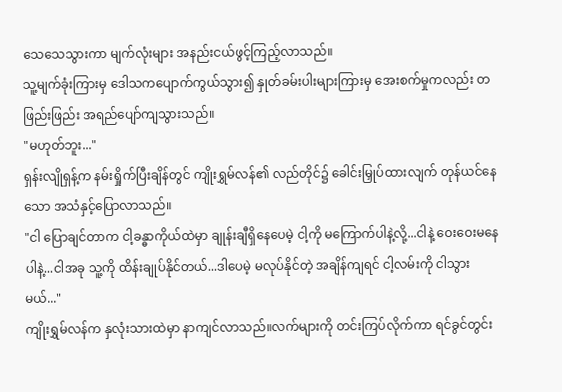သေသေသွားကာ မျက်လုံးများ အနည်းငယ်ဖွင့်ကြည့်လာသည်။
သူ့မျက်ခုံးကြားမှ ဒေါသကပျောက်ကွယ်သွား၍ နှုတ်ခမ်းပါးများကြားမှ အေးစက်မှုကလည်း တဖြည်းဖြည်း အရည်ပျော်ကျသွားသည်။
"မဟုတ်ဘူး..."
ရှန်းလျိုရှန့်က နမ်းရှိုက်ပြီးချိန်တွင် ကျိုးရွှမ်လန်၏ လည်တိုင်၌ ခေါင်းမြှုပ်ထားလျက် တုန်ယင်နေသော အသံနှင့်ပြောလာသည်။
"ငါ ပြောချင်တာက ငါ့ခန္ဓာကိုယ်ထဲမှာ ချုန်းချီရှိနေပေမဲ့ ငါ့ကို မကြောက်ပါနဲ့လို့...ငါနဲ့ ဝေးဝေးမနေပါနဲ့...ငါအခု သူ့ကို ထိန်းချုပ်နိုင်တယ်...ဒါပေမဲ့ မလုပ်နိုင်တဲ့ အချိန်ကျရင် ငါ့လမ်းကို ငါသွားမယ်..."
ကျိုးရွှမ်လန်က နှလုံးသားထဲမှာ နာကျင်လာသည်။လက်များကို တင်းကြပ်လိုက်ကာ ရင်ခွင်တွင်း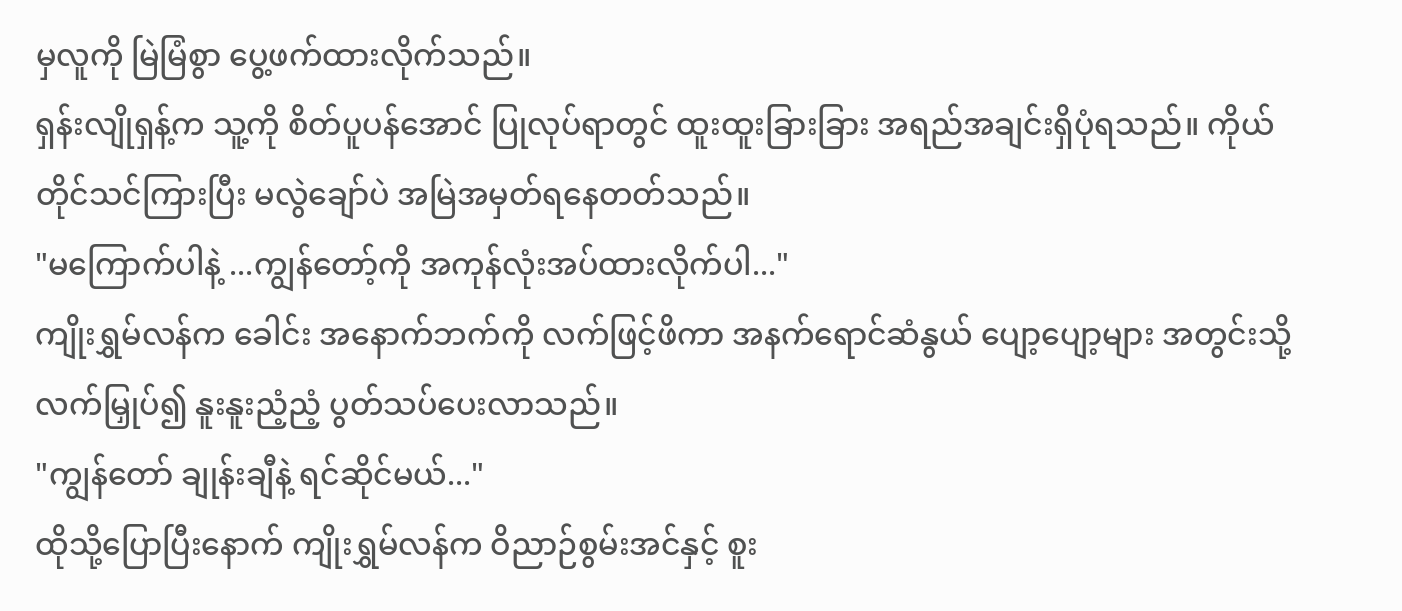မှလူကို မြဲမြံစွာ ပွေ့ဖက်ထားလိုက်သည်။
ရှန်းလျိုရှန့်က သူ့ကို စိတ်ပူပန်အောင် ပြုလုပ်ရာတွင် ထူးထူးခြားခြား အရည်အချင်းရှိပုံရသည်။ ကိုယ်တိုင်သင်ကြားပြီး မလွဲချော်ပဲ အမြဲအမှတ်ရနေတတ်သည်။
"မကြောက်ပါနဲ့ ...ကျွန်တော့်ကို အကုန်လုံးအပ်ထားလိုက်ပါ..."
ကျိုးရွှမ်လန်က ခေါင်း အနောက်ဘက်ကို လက်ဖြင့်ဖိကာ အနက်ရောင်ဆံနွယ် ပျော့ပျော့များ အတွင်းသို့ လက်မြှုပ်၍ နူးနူးညံ့ညံ့ ပွတ်သပ်ပေးလာသည်။
"ကျွန်တော် ချုန်းချီနဲ့ ရင်ဆိုင်မယ်..."
ထိုသို့ပြောပြီးနောက် ကျိုးရွှမ်လန်က ဝိညာဉ်စွမ်းအင်နှင့် စူး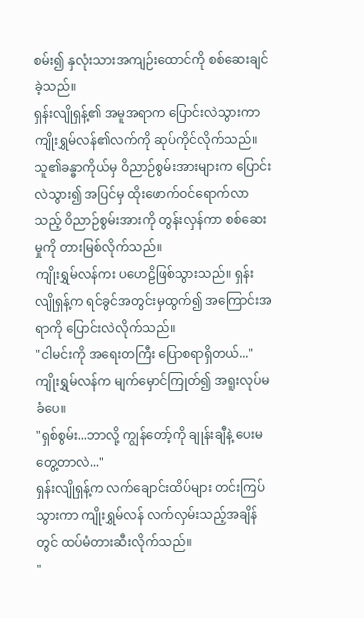စမ်း၍ နှလုံးသားအကျဉ်းထောင်ကို စစ်ဆေးချင်ခဲ့သည်။
ရှန်းလျိုရှန့်၏ အမူအရာက ပြောင်းလဲသွားကာ ကျိုးရွှမ်လန်၏လက်ကို ဆုပ်ကိုင်လိုက်သည်။ သူ၏ခန္ဓာကိုယ်မှ ဝိညာဉ်စွမ်းအားများက ပြောင်းလဲသွား၍ အပြင်မှ ထိုးဖောက်ဝင်ရောက်လာသည့် ဝိညာဉ်စွမ်းအားကို တွန်းလှန်ကာ စစ်ဆေးမှုကို တားမြစ်လိုက်သည်။
ကျိုးရွှမ်လန်ကး ပဟေဠိဖြစ်သွားသည်။ ရှန်းလျိုရှန့်က ရင်ခွင်အတွင်းမှထွက်၍ အကြောင်းအရာကို ပြောင်းလဲလိုက်သည်။
"ငါမင်းကို အရေးတကြီး ပြောစရာရှိတယ်..."
ကျိုးရွှမ်လန်က မျက်မှောင်ကြုတ်၍ အရူးလုပ်မခံပေ။
"ရှစ်စွမ်း...ဘာလို့ ကျွန်တော့်ကို ချုန်းချီနဲ့ ပေးမတွေ့တာလဲ..."
ရှန်းလျိုရှန့်က လက်ချောင်းထိပ်များ တင်းကြပ်သွားကာ ကျိုးရွှမ်လန် လက်လှမ်းသည့်အချိန်တွင် ထပ်မံတားဆီးလိုက်သည်။
"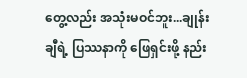တွေ့လည်း အသုံးမဝင်ဘူး...ချုန်းချီရဲ့ ပြဿနာကို ဖြေရှင်းဖို့ နည်း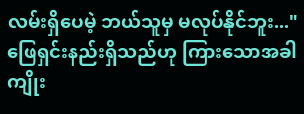လမ်းရှိပေမဲ့ ဘယ်သူမှ မလုပ်နိုင်ဘူး..."
ဖြေရှင်းနည်းရှိသည်ဟု ကြားသောအခါ ကျိုး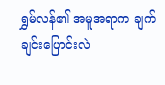ရွှမ်လန်၏ အမူအရာက ချက်ချင်းပြောင်းလဲ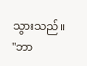သွားသည်။
"ဘာ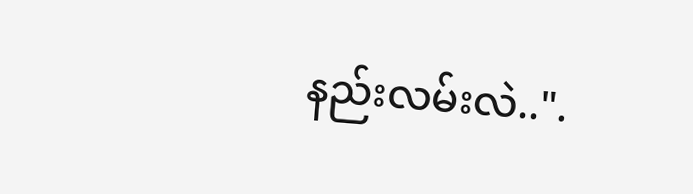နည်းလမ်းလဲ..".